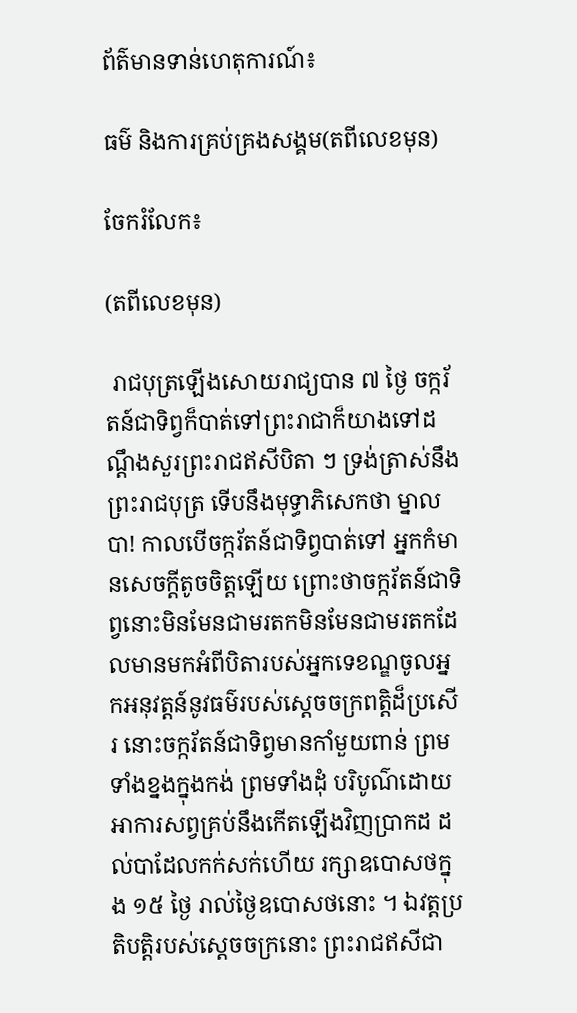ព័ត៌មានទាន់ហេតុការណ៍៖

ធម៌ និងការគ្រប់គ្រងសង្គម(តពីលេខមុន)

ចែករំលែក៖

(តពីលេខមុន)

 រាជបុត្រឡើងសោយរាជ្យបាន ៧ ថ្ងៃ ចក្ករ័តន៍ជាទិព្វក៏បាត់ទៅព្រះរាជាក៏យាងទៅដណ្តឹងសួរព្រះរាជឥសីបិតា ៗ ទ្រង់ត្រាស់នឹងព្រះរាជបុត្រ ទើបនឹងមុទ្ធាភិសេកថា ម្នាលបា! កាលបើចក្ករ័តន៍ជាទិព្វបាត់ទៅ អ្នកកំមានសេចក្តីតូចចិត្តឡើយ ព្រោះថាចក្ករ័តន៍ជាទិព្វនោះមិនមែនជាមរតកមិនមែនជាមរតកដែលមានមកអំពីបិតារបស់អ្នកទេខណ្ឌចូលអ្នកអនុវត្តន៍នូវធម៌របស់ស្ដេចចក្រពត្តិដ៏ប្រសើរ នោះចក្ករ័តន៍ជាទិព្វមានកាំមួយពាន់ ព្រមទាំងខ្នងក្នុងកង់ ព្រមទាំងដុំ បរិបូណ៌ដោយអាការសព្វគ្រប់នឹងកើតឡើងវិញប្រាកដ ដល់បាដែលកក់សក់ហើយ រក្សាឧបោសថក្នុង ១៥ ថ្ងៃ រាល់ថ្ងៃឧបោសថនោះ ។ ឯវត្តប្រតិបត្តិរបស់ស្ដេចចក្រនោះ ព្រះរាជឥសីជា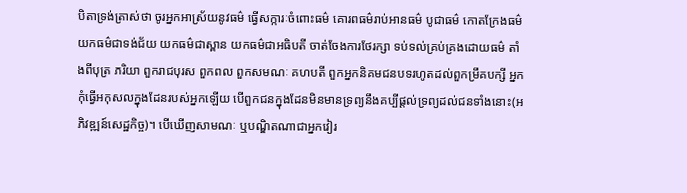បិតាទ្រង់ត្រាស់ថា ចូរអ្នកអាស្រ័យនូវធម៌ ធ្វើសក្ការៈចំពោះធម៌ គោរពធម៌រាប់អានធម៌ បូជាធម៌ កោតក្រែងធម៌ យកធម៌ជាទង់ជ័យ យកធម៌ជាស្ពាន យកធម៌ជាអធិបតី ចាត់ចែងការថែរក្សា ទប់ទល់គ្រប់គ្រងដោយធម៌ តាំងពីបុត្រ ភរិយា ពួករាជបុរស ពួកពល ពួកសមណៈ គហបតី ពួកអ្នកនិគមជនបទរហូតដល់ពួកម្រឹគបក្សី អ្នកកុំធ្វើអកុសលក្នុងដែនរបស់អ្នកឡើយ បើពួកជនក្នុងដែនមិនមានទ្រព្យនឹងគប្បីផ្ដល់ទ្រព្យដល់ជនទាំងនោះ(អភិវឌ្ឍន៍សេដ្ឋកិច្ច)។ បើឃើញសាមណៈ ឬបណ្ឌិតណាជាអ្នកវៀរ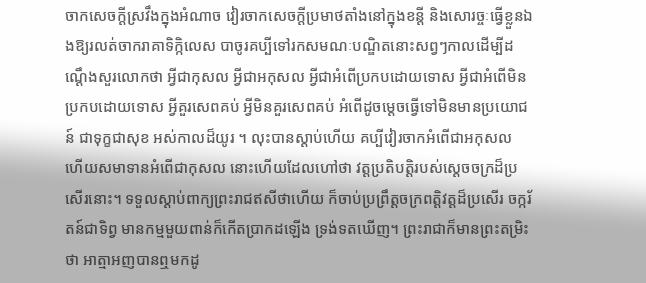ចាកសេចក្តីស្រវឹងក្នុងអំណាច វៀរចាកសេចក្តីប្រមាថតាំងនៅក្នុងខន្តី និងសោរច្ចៈធ្វើខ្លួនឯងឱ្យរលត់ចាករាគាទិក្កិលេស បាចូរគប្បីទៅរកសមណៈបណ្ឌិតនោះសព្វៗកាលដើម្បីដណ្តេឹងសួរលោកថា អ្វីជាកុសល អ្វីជាអកុសល អ្វីជាអំពើប្រកបដោយទោស អ្វីជាអំពើមិនប្រកបដោយទោស អ្វីគួរសេពគប់ អ្វីមិនគួរសេពគប់ អំពើដូចម្ដេចធ្វើទៅមិនមានប្រយោជន៍ ជាទុក្ខជាសុខ អស់កាលដ៏យូរ ។ លុះបានស្ដាប់ហើយ គប្បីវៀរចាកអំពើជាអកុសល ហើយសមាទានអំពើជាកុសល នោះហើយដែលហៅថា វត្តប្រតិបត្តិរបស់ស្ដេចចក្រដ៏ប្រសើរនោះ។ ទទួលស្តាប់ពាក្យព្រះរាជឥសីថាហើយ ក៏ចាប់ប្រព្រឹត្តចក្រពត្តិវត្តដ៏ប្រសើរ ចក្ករ័តន៍ជាទិព្វ មានកម្មមួយពាន់ក៏កើតប្រាកដឡើង ទ្រង់ទតឃើញ។ ព្រះរាជាក៏មានព្រះតម្រិះថា អាត្មាអញបានឮមកដូ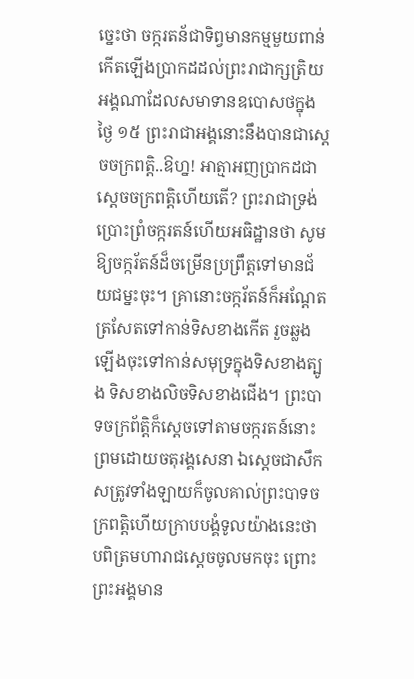ច្នេះថា ចក្ករតន័ជាទិព្វមានកម្មមួយពាន់កើតឡើងប្រាកដដល់ព្រះរាជាក្សត្រិយអង្គណាដែលសមាទានឧបោសថក្នុងថ្ងៃ ១៥ ព្រះរាជាអង្គនោះនឹងបានជាស្ដេចចក្រពត្តិ..ឱហ្ន! អាត្មាអញប្រាកដជាស្ដេចចក្រពត្តិហើយតើ? ព្រះរាជាទ្រង់ប្រោះព្រំចក្ករតន៍ហើយអធិដ្ឋានថា សូមឱ្យចក្ករ័តន៍ដ៏ចម្រើនប្រព្រឹត្តទៅមានជ័យជម្នះចុះ។ គ្រានោះចក្ករ័តន៍ក៏អណ្ដែតត្រសែតទៅកាន់ទិសខាងកើត រួចឆ្លងឡើងចុះទៅកាន់សមុទ្រក្នុងទិសខាងត្បូង ទិសខាងលិចទិសខាងជើង។ ព្រះបាទចក្រព័ត្តិក៏ស្ដេចទៅតាមចក្ករតន៍នោះ ព្រមដោយចតុរង្គសេនា ឯស្ដេចជាសឹកសត្រូវទាំងឡាយក៏ចូលគាល់ព្រះបាទចក្រពត្តិហើយក្រាបបង្គំទូលយ៉ាងនេះថា បពិត្រមហារាជស្ដេចចូលមកចុះ ព្រោះព្រះអង្គមាន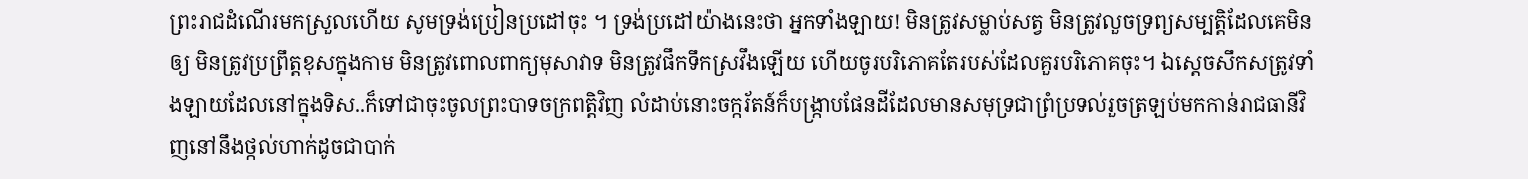ព្រះរាជដំណើរមកស្រួលហើយ សូមទ្រង់ប្រៀនប្រដៅចុះ ។ ទ្រង់ប្រដៅយ៉ាងនេះថា អ្នកទាំងឡាយ! មិនត្រូវសម្លាប់សត្វ មិនត្រូវលួចទ្រព្យសម្បត្តិដែលគេមិនឲ្យ មិនត្រូវប្រព្រឹត្តខុសក្នុងកាម មិនត្រូវពោលពាក្យមុសាវាទ មិនត្រូវផឹកទឹកស្រវឹងឡើយ ហើយចូរបរិភោគតែរបស់ដែលគួរបរិភោគចុះ។ ឯស្ដេចសឹកសត្រូវទាំងឡាយដែលនៅក្នុងទិស..ក៏ទៅជាចុះចូលព្រះបាទចក្រពត្តិវិញ លំដាប់នោះចក្ករ័តន៍ក៏បង្ក្រាបផែនដីដែលមានសមុទ្រជាព្រំប្រទល់រួចត្រឡប់មកកាន់រាជធានីវិញនៅនឹងថ្កល់ហាក់ដូចជាបាក់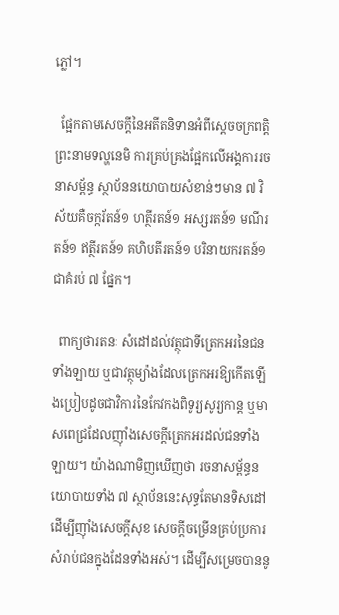ភ្លៅ។

  ផ្អែកតាមសេចក្តីនៃអតីតនិទានអំពីស្ដេចចក្រពត្តិព្រះនាមទល្ហនេមិ ការគ្រប់គ្រងផ្អែកលើអង្គការរចនាសម្ព័ន្ធ ស្ថាប័ននយោបាយសំខាន់ៗមាន ៧ វិស័យគឺចក្ករ័តន៍១ ហត្ថីរតន៍១ អស្សរតន៍១ មណីរតន៍១ ឥត្ថីរតន៍១ គហិបតីរតន៍១ បរិនាយករតន៍១ ជាគំរប់ ៧ ផ្នែក។

  ពាក្យថារតនៈ សំដៅដល់វត្ថុជាទីត្រេកអរនៃជនទាំងឡាយ ឬជាវត្ថុម្យ៉ាងដែលត្រេកអរឱ្យកើតឡើងប្រៀបដូចជាវិការនៃកែវកងពិទូរ្យសូរ្យកាន្ត ឬមាសពេជ្រដែលញ៉ាំងសេចក្តីត្រេកអរដល់ជនទាំងឡាយ។ យ៉ាងណាមិញឃើញថា រចនាសម្ព័ន្ធនយោបាយទាំង ៧ ស្ថាប័ននេះសុទ្ធតែមានទិសដៅដើម្បីញ៉ាំងសេចក្តីសុខ សេចក្តីចម្រើនគ្រប់ប្រការសំរាប់ជនក្នុងដែនទាំងអស់។ ដើម្បីសម្រេចបាននូ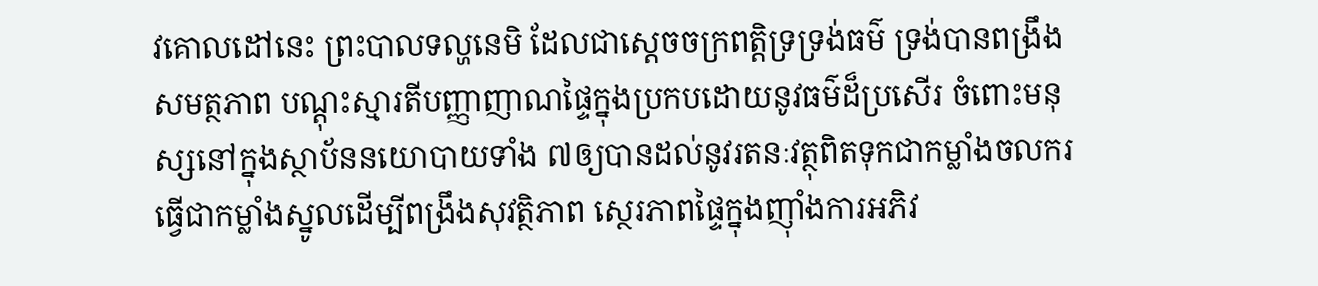វគោលដៅនេះ ព្រះបាលទល្ហនេមិ ដែលជាស្ដេចចក្រពត្តិទ្រទ្រង់ធម៌ ទ្រង់បានពង្រឹងសមត្ថភាព បណ្ដុះស្មារតីបញ្ញាញាណផ្ទៃក្នុងប្រកបដោយនូវធម៌ដ៏ប្រសើរ ចំពោះមនុស្សនៅក្នុងស្ថាប័ននយោបាយទាំង ៧ឲ្យបានដល់នូវរតនៈវត្ថុពិតទុកជាកម្លាំងចលករ ធ្វើជាកម្លាំងស្នូលដើម្បីពង្រឹងសុវត្ថិភាព ស្ថេរភាពផ្ទៃក្នុងញ៉ាំងការអភិវ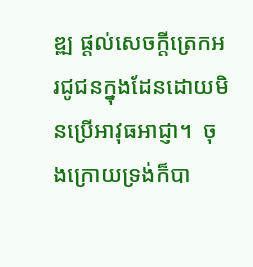ឌ្ឍ ផ្តល់សេចក្តីត្រេកអរជូជនក្នុងដែនដោយមិនប្រើអាវុធអាជ្ញា។  ចុងក្រោយទ្រង់ក៏បា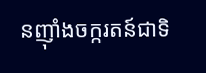នញ៉ាំងចក្ករតន៍ជាទិ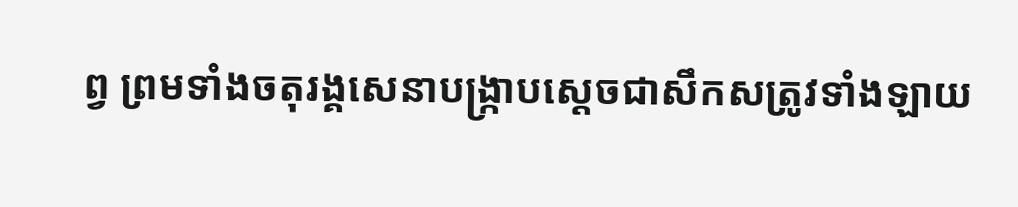ព្វ ព្រមទាំងចតុរង្គសេនាបង្ក្រាបស្តេចជាសឹកសត្រូវទាំងឡាយ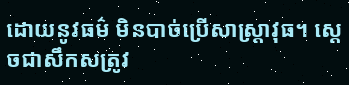ដោយនូវធម៌ មិនបាច់ប្រើសាស្ត្រាវុធ។ ស្ដេចជាសឹកសត្រូវ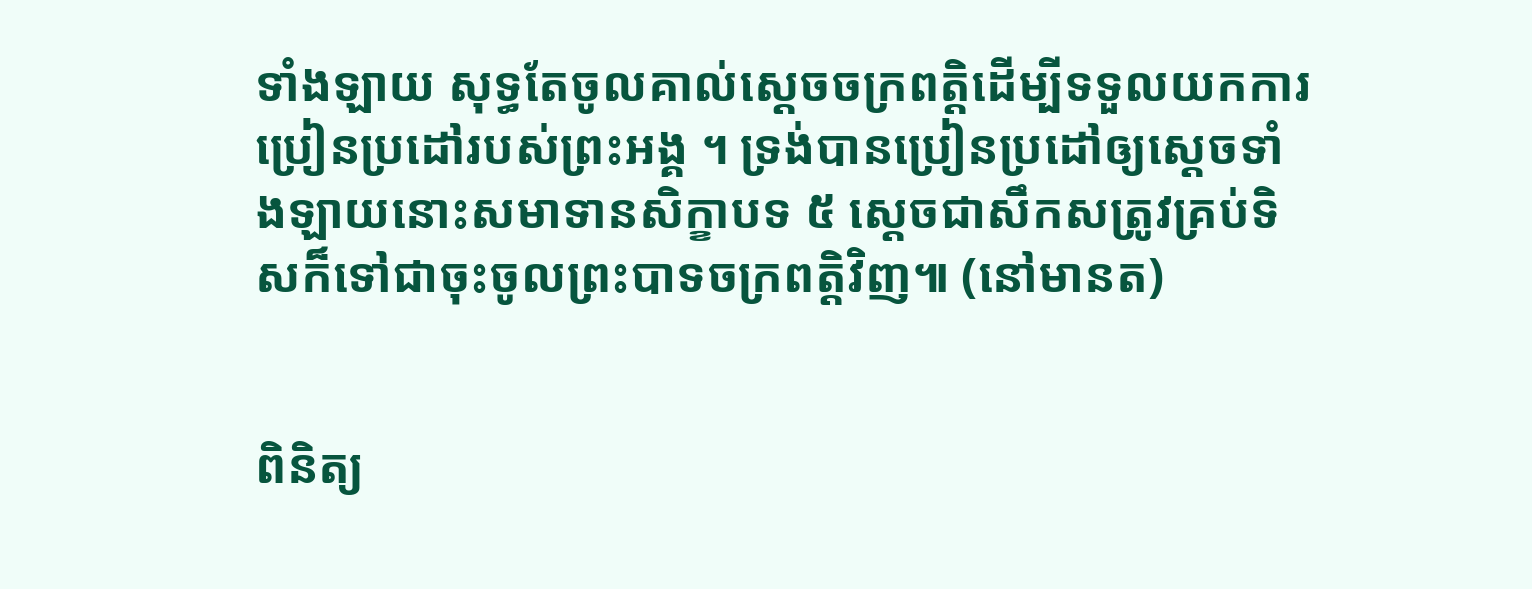ទាំងឡាយ សុទ្ធតែចូលគាល់ស្ដេចចក្រពត្តិដើម្បីទទួលយកការប្រៀនប្រដៅរបស់ព្រះអង្គ ។ ទ្រង់បានប្រៀនប្រដៅឲ្យស្ដេចទាំងឡាយនោះសមាទានសិក្ខាបទ ៥ ស្ដេចជាសឹកសត្រូវគ្រប់ទិសក៏ទៅជាចុះចូលព្រះបាទចក្រពត្តិវិញ៕ (នៅមានត)


ពិនិត្យ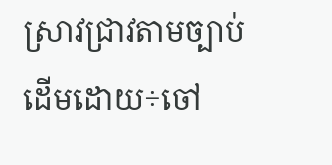ស្រាវជ្រាវតាមច្បាប់ដើមដោយ÷ចៅ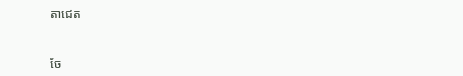តាជេត


ចែ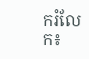ករំលែក៖